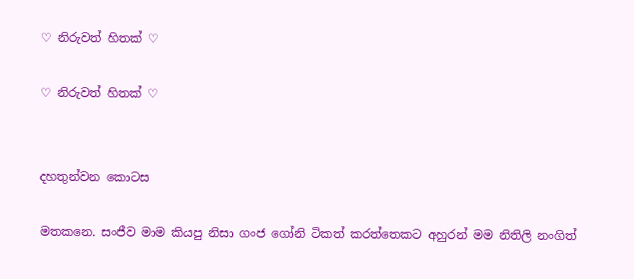♡ නිරුවත් හිතක් ♡

♡ නිරුවත් හිතක් ♡


දහතුන්වන කොටස

මතකනෙ. සංජීව මාම කියපු නිසා ගංජ ගෝනි ටිකත් කරත්තෙකට අහුරන් මම නිතිලි නංගිත්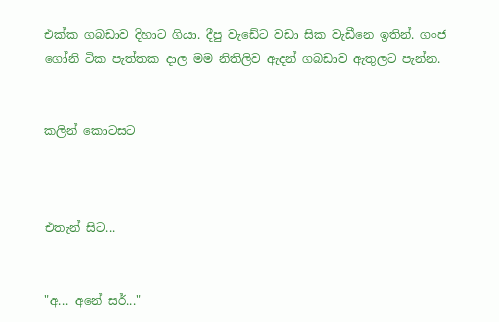එක්ක ගබඩාව දිහාට ගියා. දීපු වැඩේට වඩා සික වැඩීනෙ ඉතින්. ගංජ ගෝනි ටික පැත්තක දාල මම නිතිලිව ඇදන් ගබඩාව ඇතුලට පැන්න.


කලින් කොටසට



එතැන් සිට...


"අ... අනේ සර්..."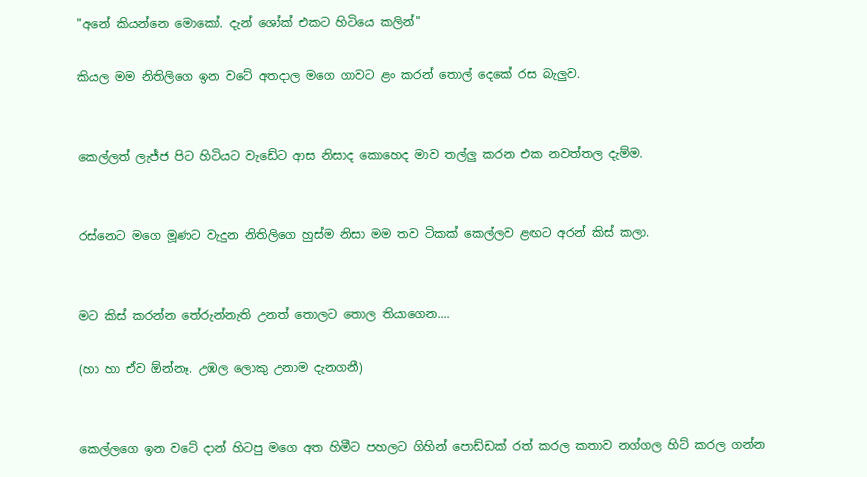"අනේ කියන්නෙ මොකෝ. දැන් ශෝක් එකට හිටියෙ කලින්"

කියල මම නිතිලිගෙ ඉන වටේ අතදාල මගෙ ගාවට ළං කරන් තොල් දෙකේ රස බැලුව.


කෙල්ලත් ලැජ්ජ පිට හිටියට වැඩේට ආස නිසාද කොහෙද මාව තල්ලු කරන එක නවත්තල දැම්ම.


රස්නෙට මගෙ මූණට වැදුන නිතිලිගෙ හුස්ම නිසා මම තව ටිකක් කෙල්ලව ළඟට අරන් කිස් කලා.


මට කිස් කරන්න තේරුන්නැති උනත් තොලට තොල තියාගෙන....

(හා හා ඒව ඕන්නෑ. උඹල ලොකු උනාම දැනගනී)


කෙල්ලගෙ ඉන වටේ දාන් හිටපු මගෙ අත හිමීට පහලට ගිහින් පොඩ්ඩක් රත් කරල කතාව නග්ගල හිට් කරල ගන්න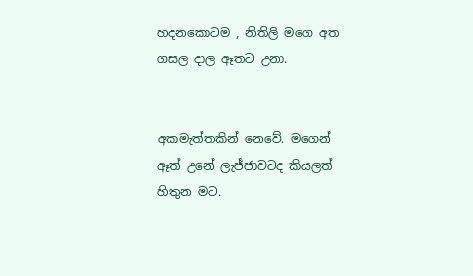හදනකොටම , නිතිලි මගෙ අත ගසල දාල ඈතට උනා.


අකමැත්තකින් නෙවේ. මගෙන් ඈත් උනේ ලැජ්ජාවටද කියලත් හිතුන මට.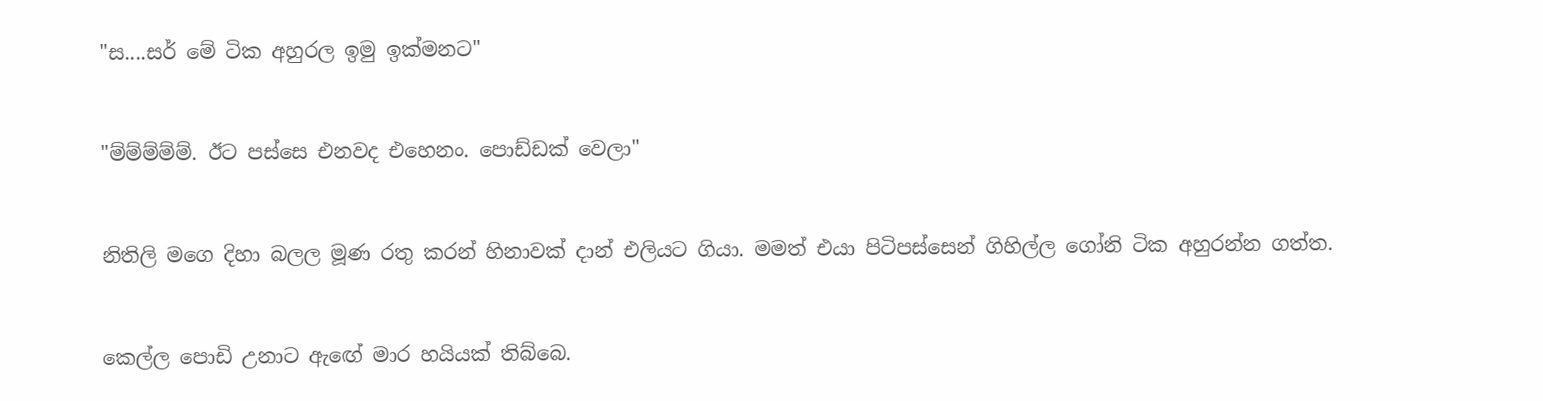"ස....සර් මේ ටික අහුරල ඉමු ඉක්මනට"


"ම්ම්ම්ම්ම්. ඊට පස්සෙ එනවද එහෙනං. පොඩ්ඩක් වෙලා"


නිතිලි මගෙ දිහා බලල මූණ රතු කරන් හිනාවක් දාන් එලියට ගියා. මමත් එයා පිටිපස්සෙන් ගිහිල්ල ගෝනි ටික අහුරන්න ගත්ත.


කෙල්ල පොඩි උනාට ඇඟේ මාර හයියක් තිබ්බෙ.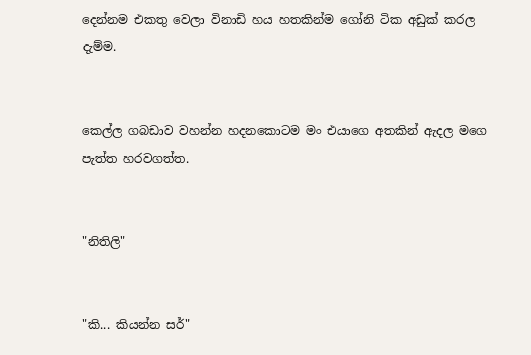දෙන්නම එකතු වෙලා විනාඩි හය හතකින්ම ගෝනි ටික අඩුක් කරල දැම්ම.


කෙල්ල ගබඩාව වහන්න හදනකොටම මං එයාගෙ අතකින් ඇදල මගෙ පැත්ත හරවගත්ත.


"නිතිලි"


"කි... කියන්න සර්"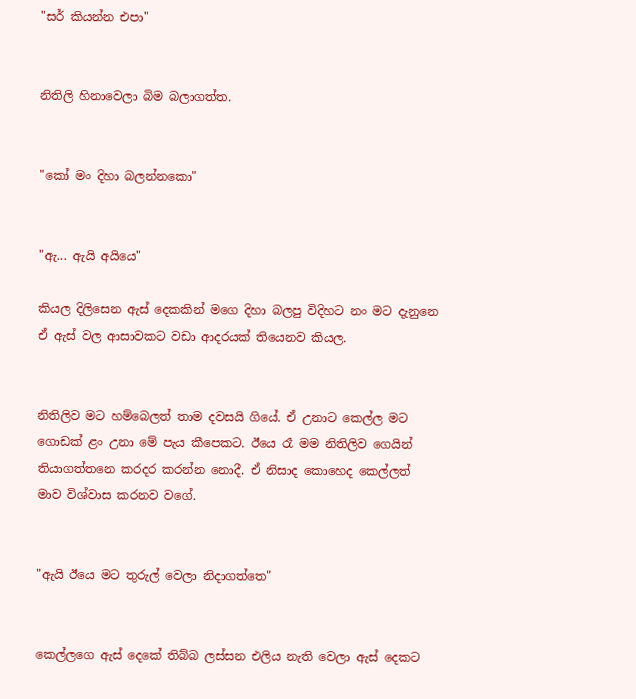"සර් කියන්න එපා"


නිතිලි හිනාවෙලා බිම බලාගත්ත.


"කෝ මං දිහා බලන්නකො"


"ඇ... ඇයි අයියෙ"

කියල දිලිසෙන ඇස් දෙකකින් මගෙ දිහා බලපු විදිහට නං මට දැනුනෙ ඒ ඇස් වල ආසාවකට වඩා ආදරයක් තියෙනව කියල.


නිතිලිව මට හම්බෙලත් තාම දවසයි ගියේ. ඒ උනාට කෙල්ල මට ගොඩක් ළං උනා මේ පැය කීපෙකට. ඊයෙ රෑ මම නිතිලිව ගෙයින් තියාගත්තනෙ කරදර කරන්න නොදී. ඒ නිසාද කොහෙද කෙල්ලත් මාව විශ්වාස කරනව වගේ.


"ඇයි ඊයෙ මට තුරුල් වෙලා නිදාගත්තෙ"


කෙල්ලගෙ ඇස් දෙකේ තිබ්බ ලස්සන එලිය නැති වෙලා ඇස් දෙකට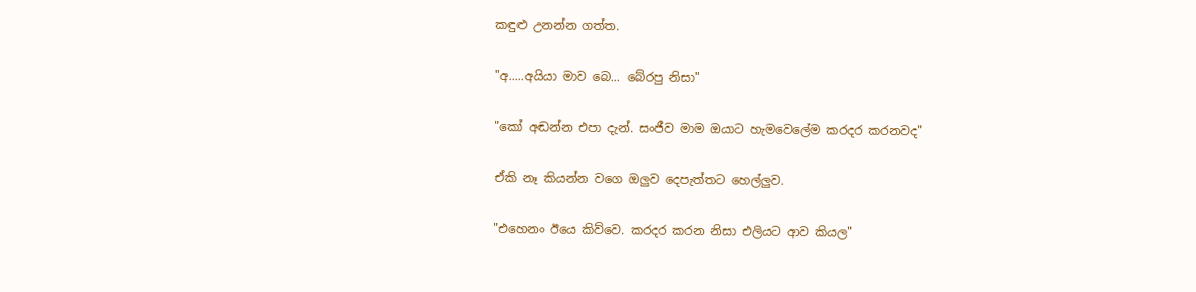කඳුළු උනන්න ගත්ත.


"අ.....අයියා මාව බෙ... බේරපු නිසා"


"කෝ අඬන්න එපා දැන්. සංජීව මාම ඔයාට හැමවෙලේම කරදර කරනවද"


ඒකි නෑ කියන්න වගෙ ඔලුව දෙපැත්තට හෙල්ලුව.


"එහෙනං ඊයෙ කිව්වෙ. කරදර කරන නිසා එලියට ආව කියල"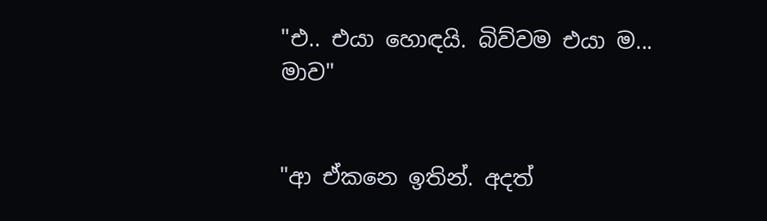"එ.. එයා හොඳයි. බිව්වම එයා ම... මාව"


"ආ ඒකනෙ ඉතින්. අදත්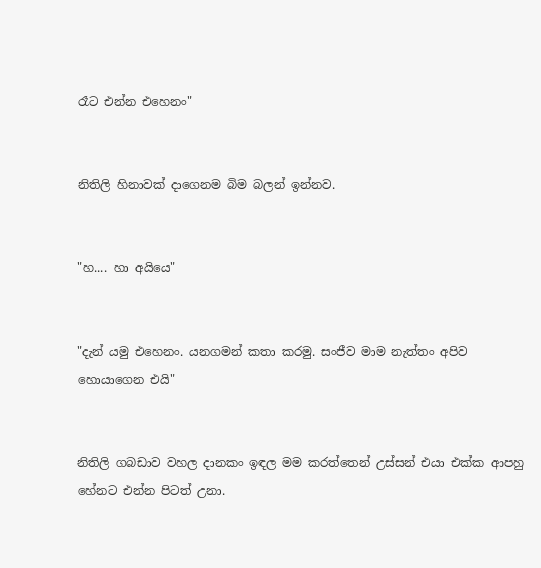රෑට එන්න එහෙනං"


නිතිලි හිනාවක් දාගෙනම බිම බලන් ඉන්නව.


"හ.... හා අයියෙ"


"දැන් යමු එහෙනං. යනගමන් කතා කරමු. සංජීව මාම නැත්තං අපිව හොයාගෙන එයි"


නිතිලි ගබඩාව වහල දානකං ඉඳල මම කරත්තෙන් උස්සන් එයා එක්ක ආපහු හේනට එන්න පිටත් උනා.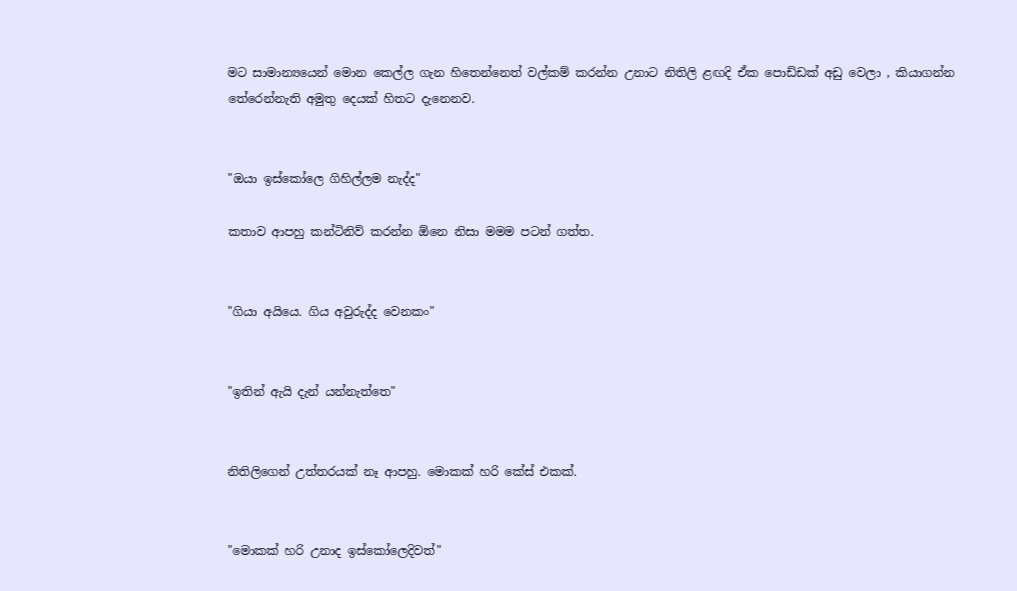මට සාමාන්‍යයෙන් මොන කෙල්ල ගැන හිතෙන්නෙත් වල්කම් කරන්න උනාට නිතිලි ළඟදි ඒක පොඩ්ඩක් අඩු වෙලා , කියාගන්න තේරෙන්නැති අමුතු දෙයක් හිතට දැනෙනව.


"ඔයා ඉස්කෝලෙ ගිහිල්ලම නැද්ද"

කතාව ආපහු කන්ටිනිව් කරන්න ඕනෙ නිසා මමම පටන් ගත්ත.


"ගියා අයියෙ. ගිය අවුරුද්ද වෙනකං"


"ඉතින් ඇයි දැන් යන්නැත්තෙ"


නිතිලිගෙන් උත්තරයක් නෑ ආපහු. මොකක් හරි කේස් එකක්.


"මොකක් හරි උනාද ඉස්කෝලෙදිවත්"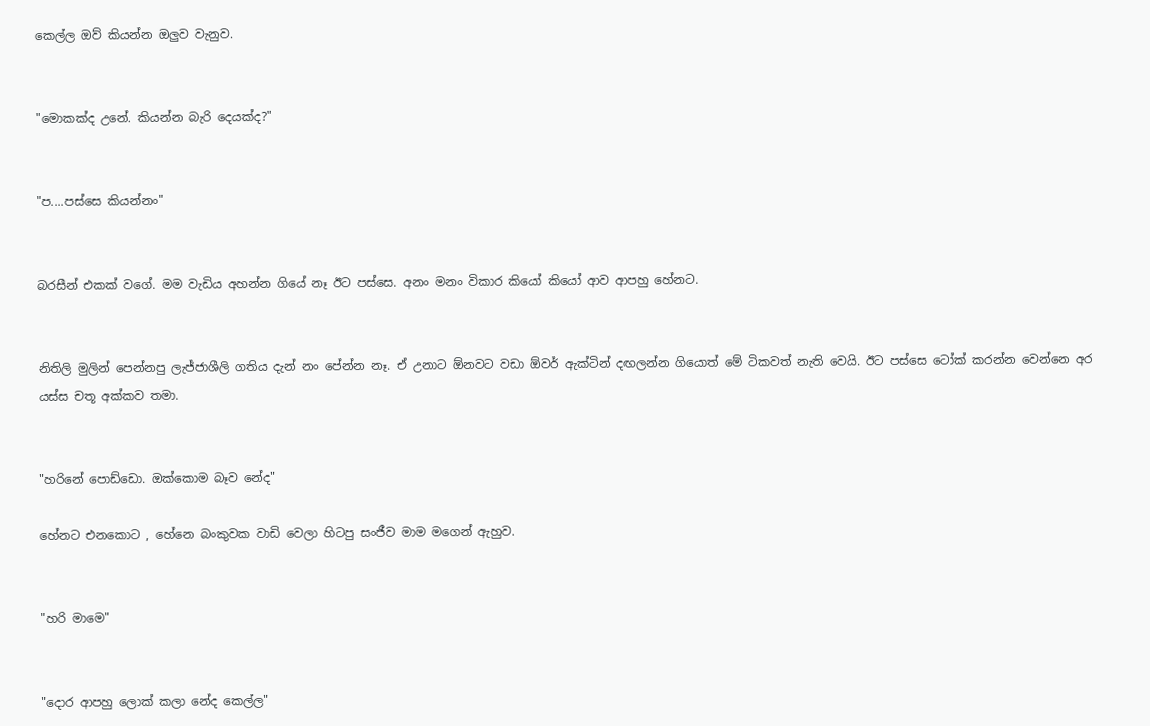කෙල්ල ඔව් කියන්න ඔලුව වැනුව.


"මොකක්ද උනේ. කියන්න බැරි දෙයක්ද?"


"ප....පස්සෙ කියන්නං"


බරසීන් එකක් වගේ. මම වැඩිය අහන්න ගියේ නෑ ඊට පස්සෙ. අනං මනං විකාර කියෝ කියෝ ආව ආපහු හේනට.


නිතිලි මුලින් පෙන්නපු ලැජ්ජාශීලි ගතිය දැන් නං පේන්න නෑ. ඒ උනාට ඕනවට වඩා ඕවර් ඇක්ටින් දඟලන්න ගියොත් මේ ටිකවත් නැති වෙයි. ඊට පස්සෙ ටෝක් කරන්න වෙන්නෙ අර යස්ස චතූ අක්කව තමා.


"හරිනේ පොඩ්ඩො. ඔක්කොම බෑව නේද"

හේනට එනකොට , හේනෙ බංකුවක වාඩි වෙලා හිටපු සංජීව මාම මගෙන් ඇහුව.


"හරි මාමෙ"


"දොර ආපහු ලොක් කලා නේද කෙල්ල"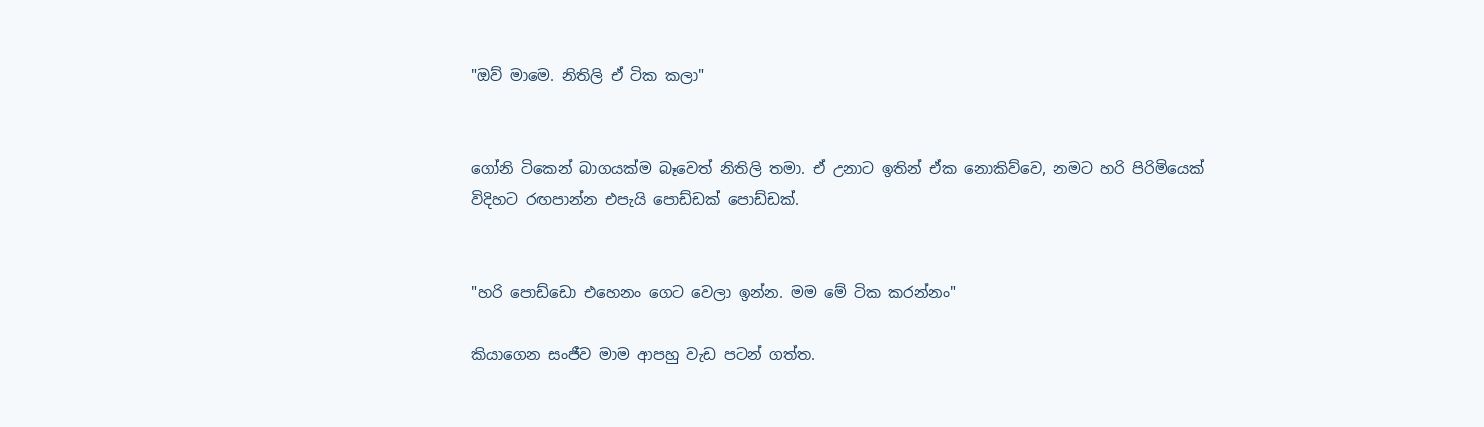"ඔව් මාමෙ. නිතිලි ඒ ටික කලා"


ගෝනි ටිකෙන් බාගයක්ම බෑවෙත් නිතිලි තමා. ඒ උනාට ඉතින් ඒක නොකිව්වෙ, නමට හරි පිරිමියෙක් විදිහට රඟපාන්න එපැයි පොඩ්ඩක් පොඩ්ඩක්.


"හරි පොඩ්ඩො එහෙනං ගෙට වෙලා ඉන්න. මම මේ ටික කරන්නං"

කියාගෙන සංජීව මාම ආපහු වැඩ පටන් ගත්ත.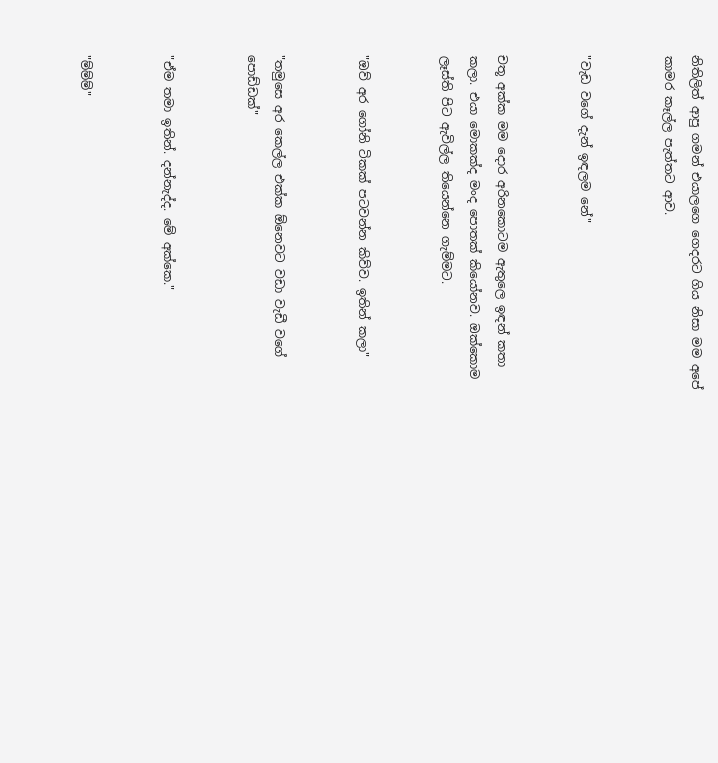නිතිලිත් ආපු ගමන් එයාලගෙ ගෙදරට ගිය නිසා මම අපේ කාමර කෑල්ල පැත්තට ආව.


"වැඩ වගේ දැන් ඉඳලම නේ"


චතූ අක්ක මම දොර අරිනකොටම ඇතුලෙ ඉඳන් කතා කලා. එයා මොකක්ද මංද පොතක් කියෝනව. ඔක්කොම ලෑස්ති පිට ඇවිල්ල තියෙන්නෙ ගැම්මට.


"ඔව් අර ගෝනි ටිකක් පටවන්න කිව්ව. ඉතින් කලා"


"තමුසෙ අර කෙල්ල එක්ක ඕනෙවට වඩා වැඩී වගේ පොඩ්ඩක්"


"ඒම තමා ඉතින්. දන්නැද්ද. මේ අක්කෙ."


"ම්ම්ම්"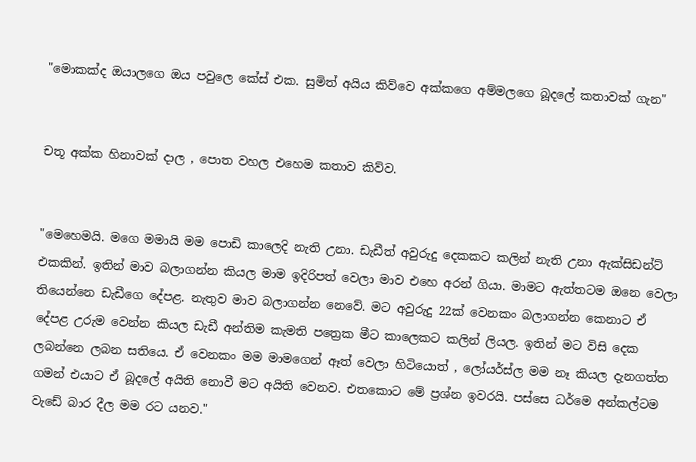"මොකක්ද ඔයාලගෙ ඔය පවුලෙ කේස් එක. සුමිත් අයිය කිව්වෙ අක්කගෙ අම්මලගෙ බූදලේ කතාවක් ගැන"


චතූ අක්ක හිනාවක් දාල , පොත වහල එහෙම කතාව කිව්ව.


"මෙහෙමයි. මගෙ මමායි මම පොඩි කාලෙදි නැති උනා. ඩැඩීත් අවුරුදු දෙකකට කලින් නැති උනා ඇක්සිඩන්ට් එකකින්. ඉතින් මාව බලාගන්න කියල මාම ඉදිරිපත් වෙලා මාව එහෙ අරන් ගියා. මාමට ඇත්තටම ඔනෙ වෙලා තියෙන්නෙ ඩැඩීගෙ දේපළ. නැතුව මාව බලාගන්න නෙවේ. මට අවුරුදු 22ක් වෙනකං බලාගන්න කෙනාට ඒ දේපළ උරුම වෙන්න කියල ඩැඩී අන්තිම කැමති පත්‍රෙක මීට කාලෙකට කලින් ලියල. ඉතින් මට විසි දෙක ලබන්නෙ ලබන සතියෙ. ඒ වෙනකං මම මාමගෙන් ඈත් වෙලා හිටියොත් , ලෝයර්ස්ල මම නෑ කියල දැනගත්ත ගමන් එයාට ඒ බූදලේ අයිති නොවී මට අයිති වෙනව. එතකොට මේ ප්‍රශ්න ඉවරයි. පස්සෙ ධර්මෙ අන්කල්ටම වැඩේ බාර දීල මම රට යනව."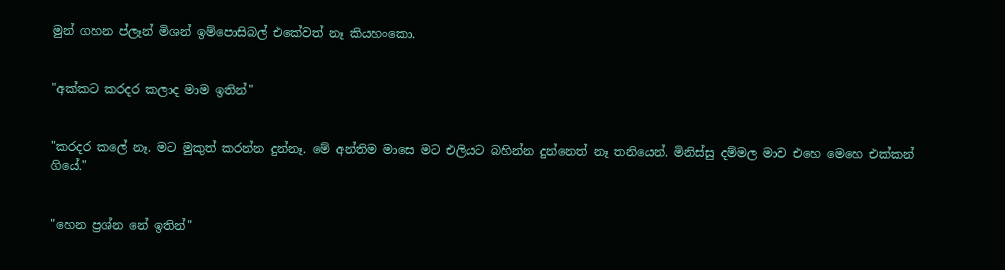මුන් ගහන ප්ලෑන් මිශන් ඉම්පොසිබල් එකේවත් නෑ කියහංකො.


"අක්කට කරදර කලාද මාම ඉතින්"


"කරදර කලේ නෑ. මට මුකුත් කරන්න දුන්නෑ. මේ අන්තිම මාසෙ මට එලියට බහින්න දුන්නෙත් නෑ තනියෙන්. මිනිස්සු දම්මල මාව එහෙ මෙහෙ එක්කන් ගියේ."


"හෙන ප්‍රශ්න නේ ඉතින්"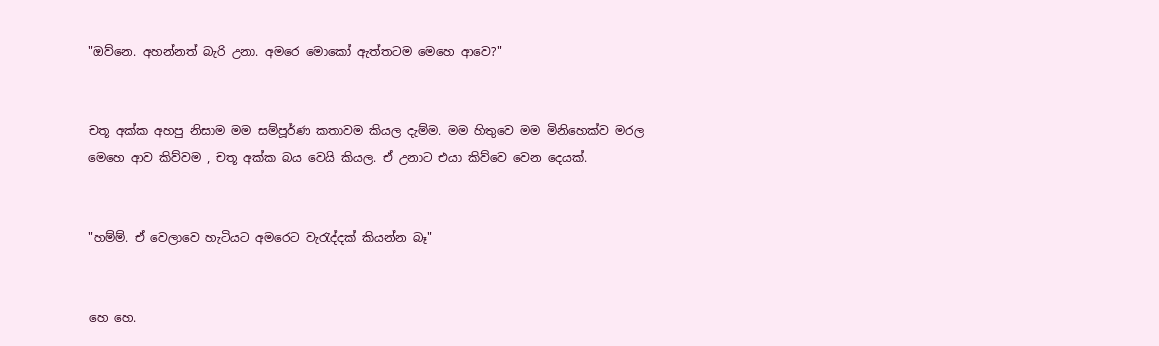"ඔව්නෙ. අහන්නත් බැරි උනා. අමරෙ මොකෝ ඇත්තටම මෙහෙ ආවෙ?"


චතූ අක්ක අහපු නිසාම මම සම්පූර්ණ කතාවම කියල දැම්ම. මම හිතුවෙ මම මිනිහෙක්ව මරල මෙහෙ ආව කිව්වම , චතූ අක්ක බය වෙයි කියල. ඒ උනාට එයා කිව්වෙ වෙන දෙයක්.


"හම්ම්. ඒ වෙලාවෙ හැටියට අමරෙට වැරැද්දක් කියන්න බෑ"


හෙ හෙ.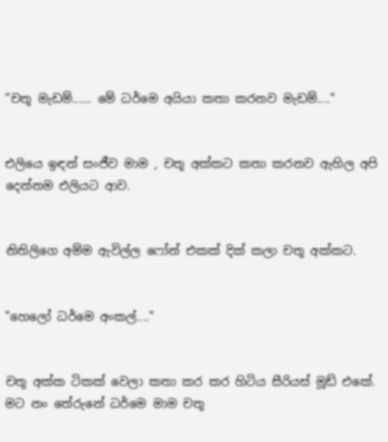"චතූ මැඩම්...... මේ ධර්මෙ අයියා කතා කරනව මැඩම්...."


එලියෙ ඉඳන් සංජීව මාම , චතූ අක්කට කතා කරනව ඇහිල අපි දෙන්නම එලියට ආව.


නිතිලිගෙ අම්ම ඇවිල්ල ෆෝන් එකක් දික් කලා චතූ අක්කට.


"හෙලෝ ධර්මෙ අංකල්...."


චතූ අක්ක ටිකක් වෙලා කතා කර කර හිටිය සීරියස් මූඩ් එකේ. මට නං තේරුනේ ධර්මෙ මාම චතූ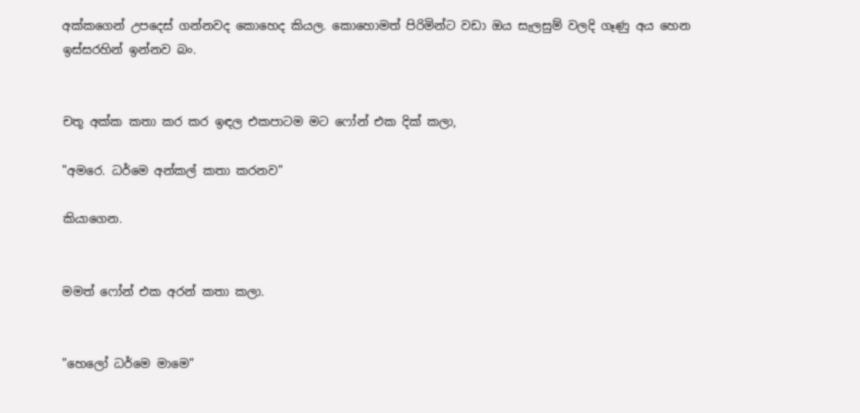අක්කගෙන් උපදෙස් ගන්නවද කොහෙද කියල. කොහොමත් පිරිමින්ට වඩා ඔය සැලසුම් වලදි ගෑණු අය හෙන ඉස්සරහින් ඉන්නව බං.


චතූ අක්ක කතා කර කර ඉඳල එකපාටම මට ෆෝන් එක දික් කලා,

"අමරෙ. ධර්මෙ අන්කල් කතා කරනව"

කියාගෙන.


මමත් ෆෝන් එක අරන් කතා කලා.


"හෙලෝ ධර්මෙ මාමෙ"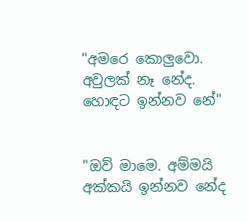"අමරෙ කොලුවො. අවුලක් නෑ නේද. හොඳට ඉන්නව නේ"


"ඔව් මාමෙ. අම්මයි අක්කයි ඉන්නව නේද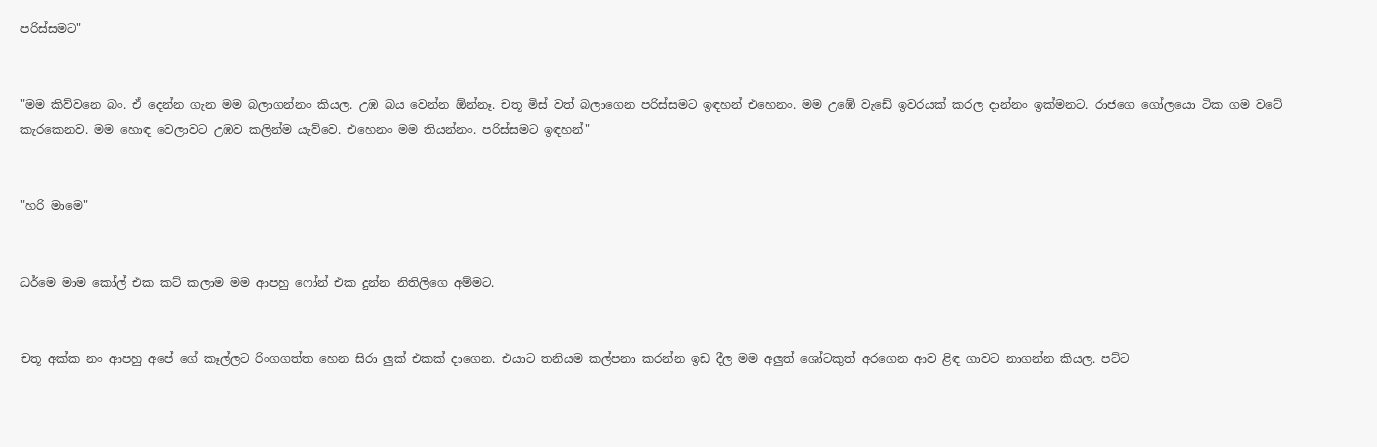පරිස්සමට"


"මම කිව්වනෙ බං. ඒ දෙන්න ගැන මම බලාගන්නං කියල. උඹ බය වෙන්න ඕන්නෑ. චතූ මිස් වත් බලාගෙන පරිස්සමට ඉඳහන් එහෙනං. මම උඹේ වැඩේ ඉවරයක් කරල දාන්නං ඉක්මනට. රාජගෙ ගෝලයො ටික ගම වටේ කැරකෙනව. මම හොඳ වෙලාවට උඹව කලින්ම යැව්වෙ. එහෙනං මම තියන්නං. පරිස්සමට ඉඳහන්"


"හරි මාමෙ"


ධර්මෙ මාම කෝල් එක කට් කලාම මම ආපහු ෆෝන් එක දුන්න නිතිලිගෙ අම්මට.


චතූ අක්ක නං ආපහු අපේ ගේ කෑල්ලට රිංගගත්ත හෙන සිරා ලුක් එකක් දාගෙන. එයාට තනියම කල්පනා කරන්න ඉඩ දීල මම අලුත් ශෝටකුත් අරගෙන ආව ළිඳ ගාවට නාගන්න කියල. පට්ට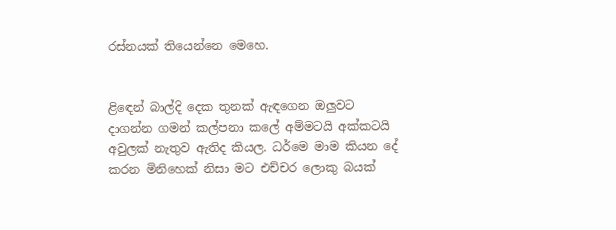රස්නයක් තියෙන්නෙ මෙහෙ.


ළිඳෙන් බාල්දි දෙක තුනක් ඇඳගෙන ඔලුවට දාගන්න ගමන් කල්පනා කලේ අම්මටයි අක්කටයි අවුලක් නැතුව ඇතිද කියල. ධර්මෙ මාම කියන දේ කරන මිනිහෙක් නිසා මට එච්චර ලොකු බයක්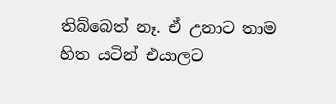තිබ්බෙත් නෑ. ඒ උනාට තාම හිත යටින් එයාලට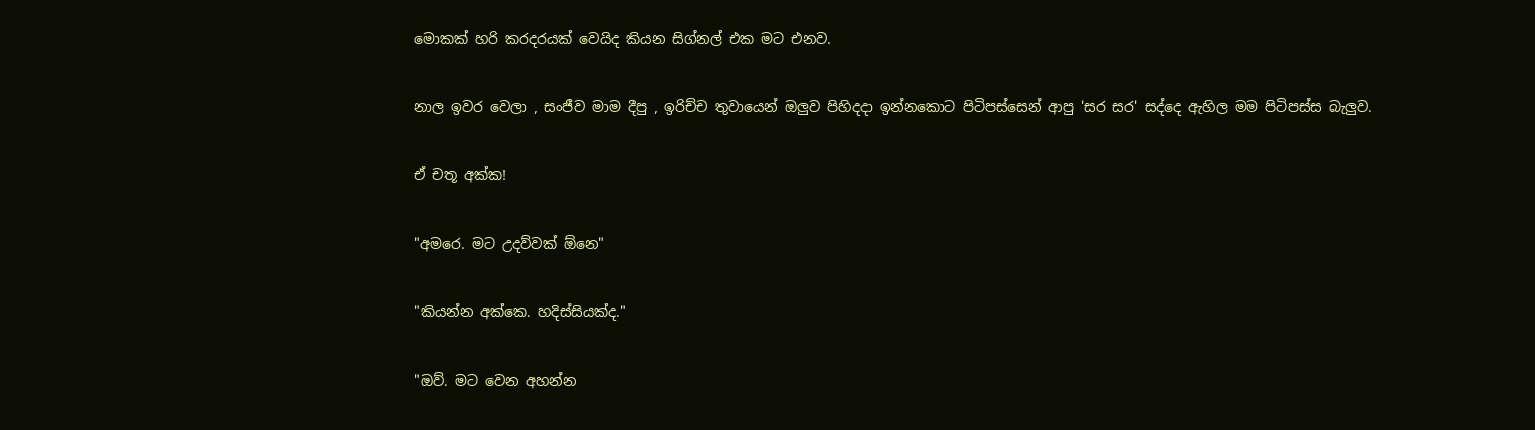මොකක් හරි කරදරයක් වෙයිද කියන සිග්නල් එක මට එනව.


නාල ඉවර වෙලා , සංජීව මාම දීපු , ඉරිච්ච තුවායෙන් ඔලුව පිහිදදා ඉන්නකොට පිටිපස්සෙන් ආපු 'සර සර' සද්දෙ ඇහිල මම පිටිපස්ස බැලුව.


ඒ චතූ අක්ක!


"අමරෙ. මට උදව්වක් ඕනෙ"


"කියන්න අක්කෙ. හදිස්සියක්ද."


"ඔව්. මට වෙන අහන්න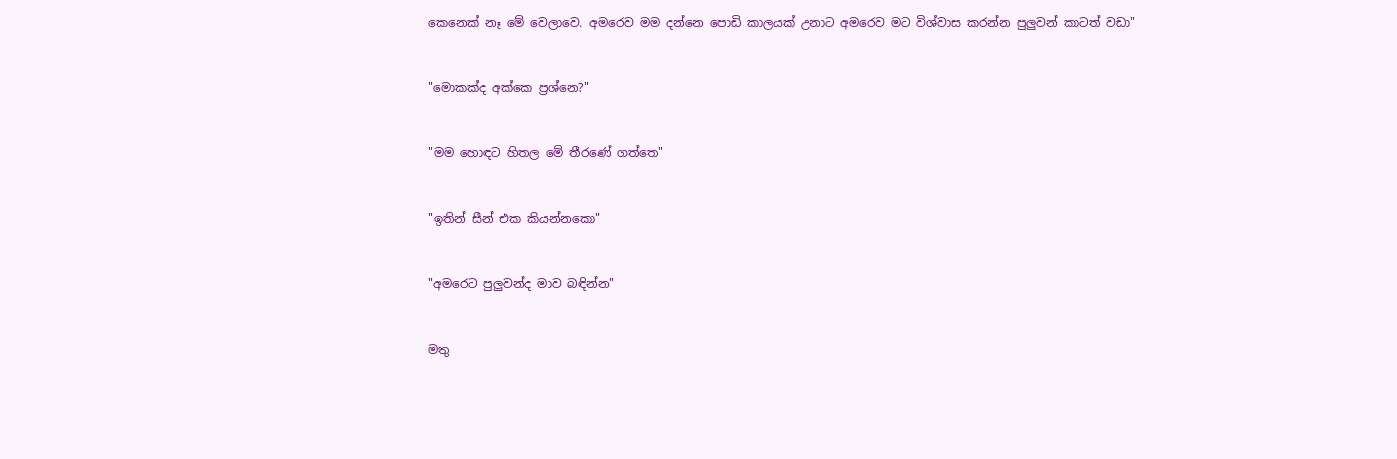කෙනෙක් නෑ මේ වෙලාවෙ. අමරෙව මම දන්නෙ පොඩි කාලයක් උනාට අමරෙව මට විශ්වාස කරන්න පුලුවන් කාටත් වඩා"


"මොකක්ද අක්කෙ ප්‍රශ්නෙ?"


"මම හොඳට හිතල මේ තීරණේ ගත්තෙ"


"ඉතින් සීන් එක කියන්නකො"


"අමරෙට පුලුවන්ද මාව බඳින්න"


මතු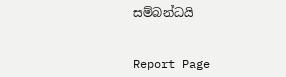සම්බන්ධයි


Report Page